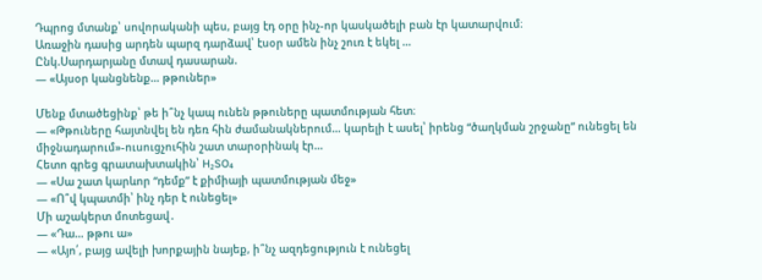Դպրոց մտանք՝ սովորականի պես, բայց էդ օրը ինչ-որ կասկածելի բան էր կատարվում։
Առաջին դասից արդեն պարզ դարձավ՝ էսօր ամեն ինչ շուռ է եկել …
Ընկ.Սարդարյանը մտավ դասարան.
— «Այսօր կանցնենք… թթուներ»

Մենք մտածեցինք՝ թե ի՞նչ կապ ունեն թթուները պատմության հետ։
— «Թթուները հայտնվել են դեռ հին ժամանակներում… կարելի է ասել՝ իրենց “ծաղկման շրջանը” ունեցել են միջնադարում»-ուսուցչուհին շատ տարօրինակ էր…
Հետո գրեց գրատախտակին՝ H₂SO₄
— «Սա շատ կարևոր “դեմք” է քիմիայի պատմության մեջ»
— «Ո՞վ կպատմի՝ ինչ դեր է ունեցել»
Մի աշակերտ մոտեցավ․
— «Դա… թթու ա»
— «Այո՛, բայց ավելի խորքային նայեք, ի՞նչ ազդեցություն է ունեցել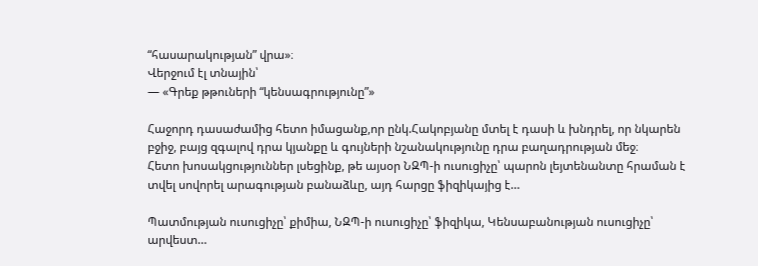“հասարակության” վրա»։
Վերջում էլ տնային՝
— «Գրեք թթուների “կենսագրությունը”»

Հաջորդ դասաժամից հետո իմացանք,որ ընկ.Հակոբյանը մտել է դասի և խնդրել, որ նկարեն բջիջ, բայց զգալով դրա կյանքը և գույների նշանակությունը դրա բաղադրության մեջ։
Հետո խոսակցություններ լսեցինք, թե այսօր ՆԶՊ-ի ուսուցիչը՝ պարոն լեյտենանտը հրաման է տվել սովորել արագության բանաձևը, այդ հարցը ֆիզիկայից է…

Պատմության ուսուցիչը՝ քիմիա, ՆԶՊ-ի ուսուցիչը՝ ֆիզիկա, Կենսաբանության ուսուցիչը՝ արվեստ…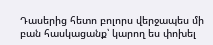Դասերից հետո բոլորս վերջապես մի բան հասկացանք՝ կարող ես փոխել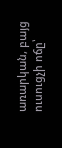առարկան, բայց ուսուցչի ոճը՝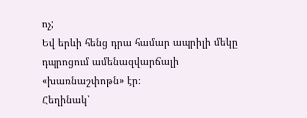ոչ;
Եվ երևի հենց դրա համար ապրիլի մեկը դպրոցում ամենազվարճալի «խառնաշփոթն» էր։
Հեղինակ՝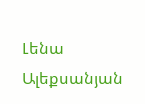Լենա Ալեքսանյան